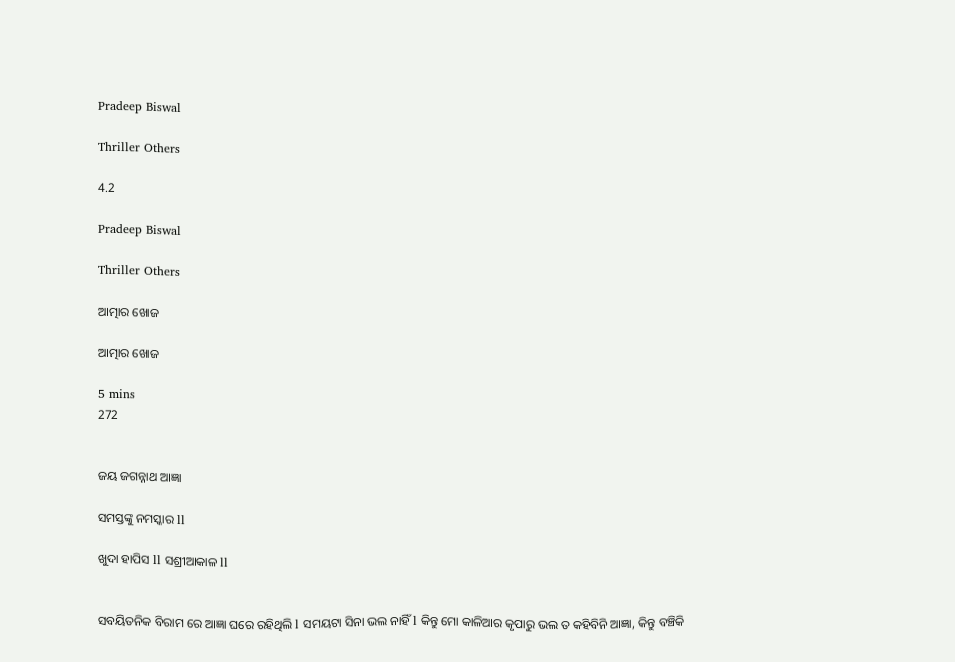Pradeep Biswal

Thriller Others

4.2

Pradeep Biswal

Thriller Others

ଆତ୍ମାର ଖୋଜ

ଆତ୍ମାର ଖୋଜ

5 mins
272


ଜୟ ଜଗନ୍ନାଥ ଆଜ୍ଞା

ସମସ୍ତଙ୍କୁ ନମସ୍କାର ll

ଖୁଦା ହାପିସ ll ସଶ୍ରୀଆକାଳ ll


ସବୟିତନିକ ବିରାମ ରେ ଆଜ୍ଞା ଘରେ ରହିଥିଲି l ସମୟଟା ସିନା ଭଲ ନାହିଁ l କିନ୍ତୁ ମୋ କାଳିଆର କୃପାରୁ ଭଲ ତ କହିବିନି ଆଜ୍ଞା, କିନ୍ତୁ ବଞ୍ଚିକି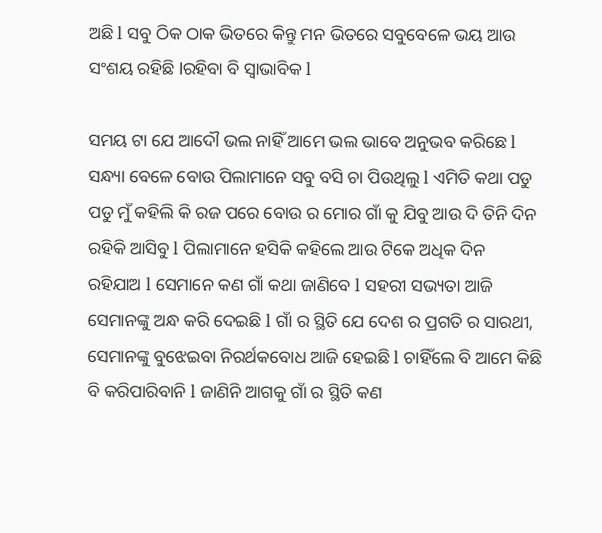ଅଛି l ସବୁ ଠିକ ଠାକ ଭିତରେ କିନ୍ତୁ ମନ ଭିତରେ ସବୁବେଳେ ଭୟ ଆଉ ସଂଶୟ ରହିଛି lରହିବା ବି ସ୍ୱାଭାବିକ l

ସମୟ ଟା ଯେ ଆଦୌ ଭଲ ନାହିଁ ଆମେ ଭଲ ଭାବେ ଅନୁଭବ କରିଛେ l ସନ୍ଧ୍ୟା ବେଳେ ବୋଉ ପିଲାମାନେ ସବୁ ବସି ଚା ପିଉଥିଲୁ l ଏମିତି କଥା ପଡୁ ପଡୁ ମୁଁ କହିଲି କି ରଜ ପରେ ବୋଉ ର ମୋର ଗାଁ କୁ ଯିବୁ ଆଉ ଦି ତିନି ଦିନ ରହିକି ଆସିବୁ l ପିଲାମାନେ ହସିକି କହିଲେ ଆଉ ଟିକେ ଅଧିକ ଦିନ ରହିଯାଅ l ସେମାନେ କଣ ଗାଁ କଥା ଜାଣିବେ l ସହରୀ ସଭ୍ୟତା ଆଜି ସେମାନଙ୍କୁ ଅନ୍ଧ କରି ଦେଇଛି l ଗାଁ ର ସ୍ଥିତି ଯେ ଦେଶ ର ପ୍ରଗତି ର ସାରଥୀ, ସେମାନଙ୍କୁ ବୁଝେଇବା ନିରର୍ଥକବୋଧ ଆଜି ହେଇଛି l ଚାହିଁଲେ ବି ଆମେ କିଛି ବି କରିପାରିବାନି l ଜାଣିନି ଆଗକୁ ଗାଁ ର ସ୍ଥିତି କଣ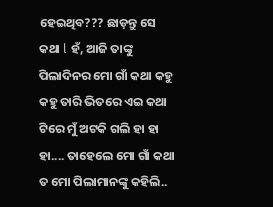ହେଇଥିବ??? ଛାଡ଼ନ୍ତୁ ସେ କଥା l ହଁ, ଆଜି ତାଙ୍କୁ ପିଲାଦିନର ମୋ ଗାଁ କଥା କହୁ କହୁ ତାରି ଭିତରେ ଏଇ କଥା ଟିରେ ମୁଁ ଅଟକି ଗଲି ହା ହା ହା.... ତାହେଲେ ମୋ ଗାଁ କଥା ତ ମୋ ପିଲାମାନଙ୍କୁ କହିଲି..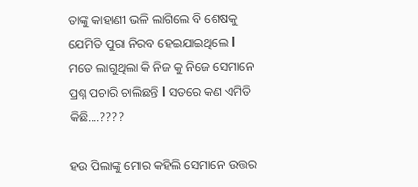ତାଙ୍କୁ କାହାଣୀ ଭଳି ଲାଗିଲେ ବି ଶେଷକୁ ଯେମିତି ପୁରା ନିରବ ହେଇଯାଇଥିଲେ l ମତେ ଲାଗୁଥିଲା କି ନିଜ କୁ ନିଜେ ସେମାନେ ପ୍ରଶ୍ନ ପଚାରି ଚାଲିଛନ୍ତି l ସତରେ କଣ ଏମିତି କିଛି....????

ହଉ ପିଲାଙ୍କୁ ମୋର କହିଲି ସେମାନେ ଉତ୍ତର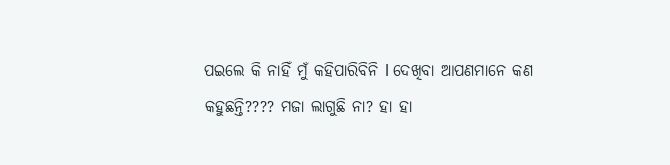ପଇଲେ କି ନାହିଁ ମୁଁ କହିପାରିବିନି l ଦେଖିବା ଆପଣମାନେ କଣ କହୁଛନ୍ତି???? ମଜା ଲାଗୁଛି ନା? ହା ହା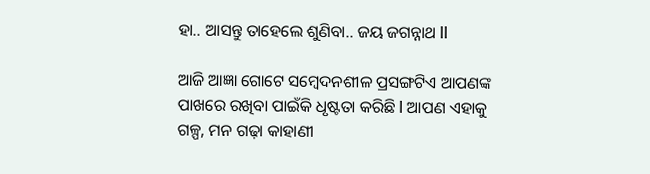ହା.. ଆସନ୍ତୁ ତାହେଲେ ଶୁଣିବା.. ଜୟ ଜଗନ୍ନାଥ ll

ଆଜି ଆଜ୍ଞା ଗୋଟେ ସମ୍ବେଦନଶୀଳ ପ୍ରସଙ୍ଗଟିଏ ଆପଣଙ୍କ ପାଖରେ ରଖିବା ପାଇଁକି ଧୃଷ୍ଟତା କରିଛି l ଆପଣ ଏହାକୁ ଗଳ୍ପ, ମନ ଗଢ଼ା କାହାଣୀ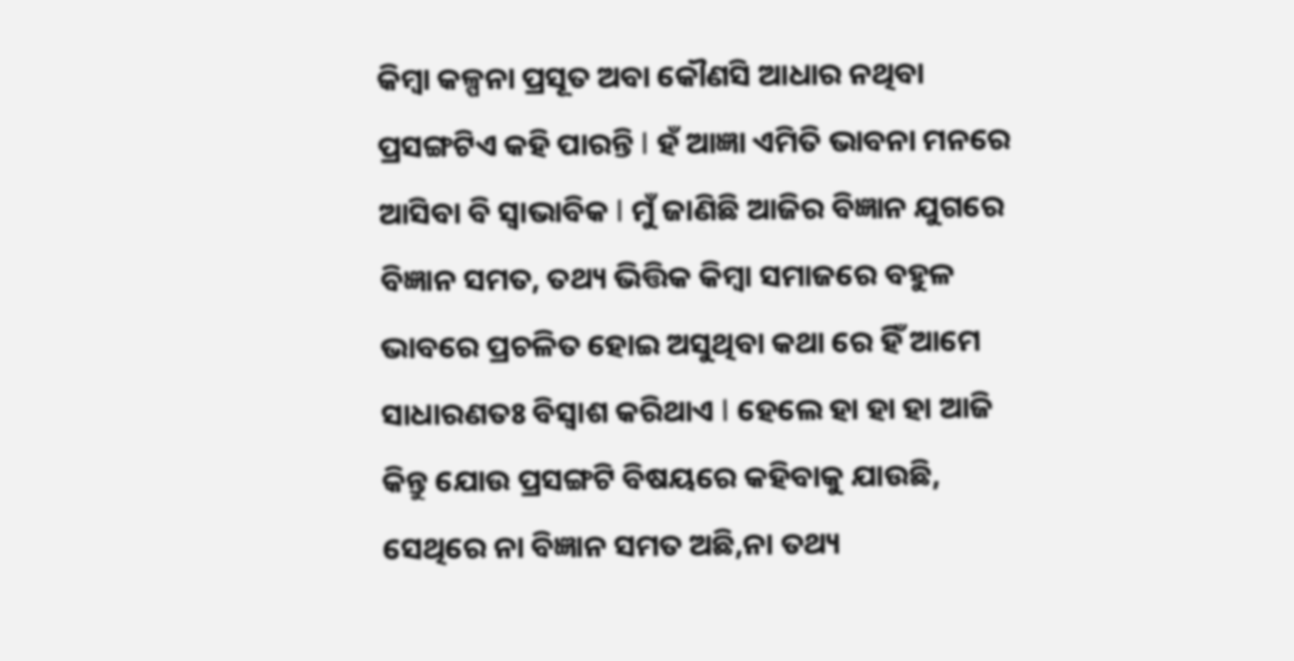କିମ୍ବା କଳ୍ପନା ପ୍ରସୂତ ଅବା କୌଣସି ଆଧାର ନଥିବା ପ୍ରସଙ୍ଗଟିଏ କହି ପାରନ୍ତି l ହଁ ଆଜ୍ଞା ଏମିତି ଭାବନା ମନରେ ଆସିବା ବି ସ୍ୱାଭାବିକ l ମୁଁ ଜାଣିଛି ଆଜିର ବିଜ୍ଞାନ ଯୁଗରେ ବିଜ୍ଞାନ ସମତ, ତଥ୍ୟ ଭିତ୍ତିକ କିମ୍ବା ସମାଜରେ ବହୁଳ ଭାବରେ ପ୍ରଚଳିତ ହୋଇ ଅସୁଥିବା କଥା ରେ ହିଁ ଆମେ ସାଧାରଣତଃ ବିସ୍ଵାଶ କରିଥାଏ l ହେଲେ ହା ହା ହା ଆଜି କିନ୍ତୁ ଯୋଉ ପ୍ରସଙ୍ଗଟି ବିଷୟରେ କହିବାକୁ ଯାଉଛି, ସେଥିରେ ନା ବିଜ୍ଞାନ ସମତ ଅଛି,ନା ତଥ୍ୟ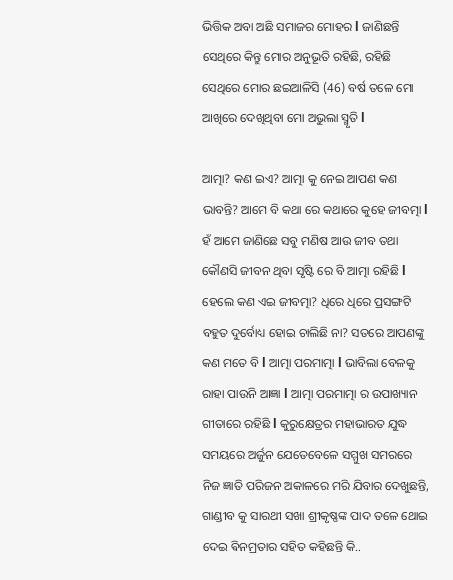ଭିତ୍ତିକ ଅବା ଅଛି ସମାଜର ମୋହର l ଜାଣିଛନ୍ତି ସେଥିରେ କିନ୍ତୁ ମୋର ଅନୁଭୂତି ରହିଛି, ରହିଛି ସେଥିରେ ମୋର ଛଇଆଳିସି (46) ବର୍ଷ ତଳେ ମୋ ଆଖିରେ ଦେଖିଥିବା ମୋ ଅଭୁଲା ସ୍ମୃତି l

ଆତ୍ମା? କଣ ଇଏ? ଆତ୍ମା କୁ ନେଇ ଆପଣ କଣ ଭାବନ୍ତି? ଆମେ ବି କଥା ରେ କଥାରେ କୁହେ ଜୀବତ୍ମା l ହଁ ଆମେ ଜାଣିଛେ ସବୁ ମଣିଷ ଆଉ ଜୀବ ତଥା କୌଣସି ଜୀବନ ଥିବା ସୃଷ୍ଟି ରେ ବି ଆତ୍ମା ରହିଛି l ହେଲେ କଣ ଏଇ ଜୀବତ୍ମା? ଧିରେ ଧିରେ ପ୍ରସଙ୍ଗଟି ବହୁତ ଦୁର୍ବୋଧ୍ୟ ହୋଇ ଚାଲିଛି ନା? ସତରେ ଆପଣଙ୍କୁ କଣ ମତେ ବି l ଆତ୍ମା ପରମାତ୍ମା l ଭାବିଲା ବେଳକୁ ରାହା ପାଉନି ଆଜ୍ଞା l ଆତ୍ମା ପରମାତ୍ମା ର ଉପାଖ୍ୟାନ ଗୀତାରେ ରହିଛି l କୁରୁକ୍ଷେତ୍ରର ମହାଭାରତ ଯୁଦ୍ଧ ସମୟରେ ଅର୍ଜୁନ ଯେତେବେଳେ ସମ୍ମୁଖ ସମରରେ ନିଜ ଜ୍ଞାତି ପରିଜନ ଅକାଳରେ ମରି ଯିବାର ଦେଖୁଛନ୍ତି, ଗାଣ୍ଡୀବ କୁ ସାରଥୀ ସଖା ଶ୍ରୀକୃଷ୍ଣଙ୍କ ପାଦ ତଳେ ଥୋଇ ଦେଇ ଵିନମ୍ରତାର ସହିତ କହିଛନ୍ତି କି..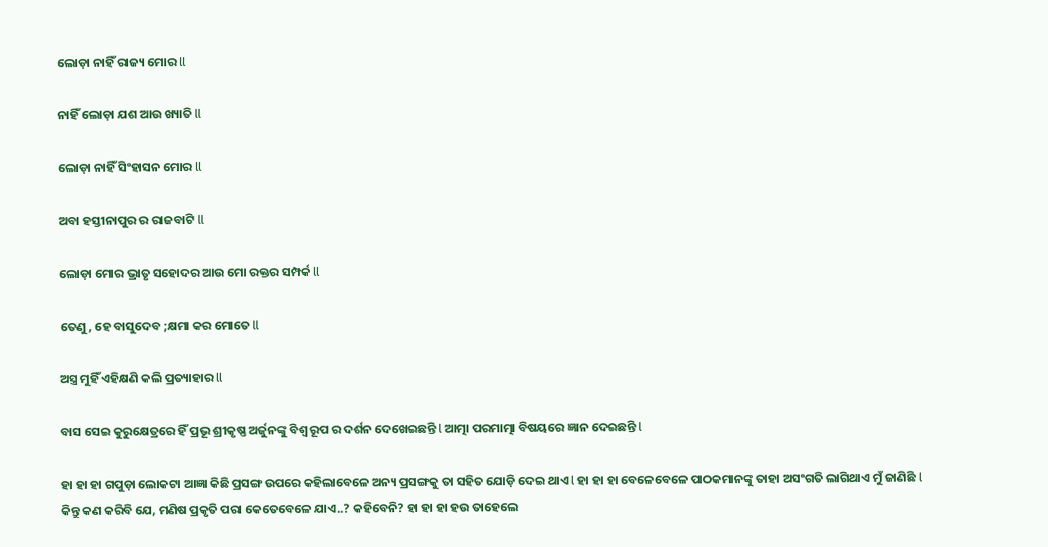ଲୋଡ଼ା ନାହିଁ ରାଜ୍ୟ ମୋର ll

ନାହିଁ ଲୋଡ଼ା ଯଶ ଆଉ ଖ୍ୟାତି ll

ଲୋଡ଼ା ନାହିଁ ସିଂହାସନ ମୋର ll

ଅବା ହସ୍ତୀନାପୁର ର ରାଜବାଟି ll

ଲୋଡ଼ା ମୋର ଭ୍ରାତୃ ସହୋଦର ଆଉ ମୋ ରକ୍ତର ସମ୍ପର୍କ ll

ତେଣୁ, ହେ ବାସୁଦେବ ;କ୍ଷମା କର ମୋତେ ll

ଅସ୍ତ୍ର ମୁହିଁ ଏହିକ୍ଷଣି କଲି ପ୍ରତ୍ୟାହାର ll

ବାସ ସେଇ କୁରୁକ୍ଷେତ୍ରରେ ହିଁ ପ୍ରଭୂ ଶ୍ରୀକୃଷ୍ଣ ଅର୍ଜୁନଙ୍କୁ ବିଶ୍ୱ ରୂପ ର ଦର୍ଶନ ଦେଖେଇଛନ୍ତି l ଆତ୍ମା ପରମାତ୍ମା ବିଷୟରେ ଜ୍ଞାନ ଦେଇଛନ୍ତି l

ହା ହା ହା ଗପୁଡ଼ା ଲୋକଟା ଆଜ୍ଞା କିଛି ପ୍ରସଙ୍ଗ ଉପରେ କହିଲାବେଳେ ଅନ୍ୟ ପ୍ରସଙ୍ଗକୁ ତା ସହିତ ଯୋଡ଼ି ଦେଇ ଥାଏ l ହା ହା ହା ବେଳେବେଳେ ପାଠକମାନଙ୍କୁ ତାହା ଅସଂଗତି ଲାଗିଥାଏ ମୁଁ ଜାଣିଛି l କିନ୍ତୁ କଣ କରିବି ଯେ, ମଣିଷ ପ୍ରକୃତି ପରା କେତେବେଳେ ଯାଏ..? କହିବେନି? ହା ହା ହା ହଉ ତାହେଲେ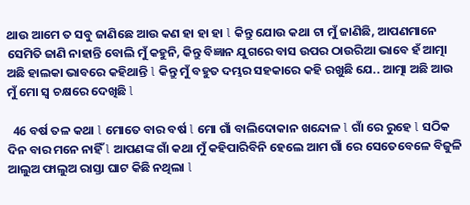ଥାଉ ଆମେ ତ ସବୁ ଜାଣିଛେ ଆଉ କଣ ହା ହା ହା l କିନ୍ତୁ ଯୋଉ କଥା ଟା ମୁଁ ଜାଣିଛି, ଆପଣମାନେ ସେମିତି ଜାଣି ନାହାନ୍ତି ବୋଲି ମୁଁ କହୁନି, କିନ୍ତୁ ବିଜ୍ଞାନ ଯୁଗରେ ବାସ ଉପର ଠାଉରିଆ ଭାବେ ହଁ ଆତ୍ମା ଅଛି ହାଲକା ଭାବରେ କହିଥାନ୍ତି l କିନ୍ତୁ ମୁଁ ବହୁତ ଦମ୍ଭର ସହକାରେ କହି ରଖୁଛି ଯେ.. ଆତ୍ମା ଅଛି ଆଉ ମୁଁ ମୋ ସ୍ୱ ଚକ୍ଷରେ ଦେଖିଛି l

  46 ବର୍ଷ ତଳ କଥା l ମୋତେ ବାର ବର୍ଷ l ମୋ ଗାଁ ବାଲିଦୋକାନ ଖନ୍ଦୋଳ l ଗାଁ ରେ ରୁହେ l ସଠିକ ଦିନ ବାର ମନେ ନାହିଁ l ଆପଣଙ୍କ ଗାଁ କଥା ମୁଁ କହିପାରିବିନି ହେଲେ ଆମ ଗାଁ ରେ ସେତେବେଳେ ବିଜୁଳି ଆଲୁଅ ଫାଲୁଅ ରାସ୍ତା ଘାଟ କିଛି ନଥିଲା l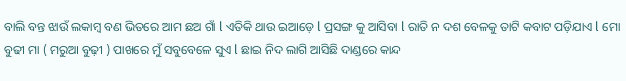ବାଲି ବନ୍ତ ଝାଉଁ ଲକାମ୍ବ ବଣ ଭିତରେ ଆମ ଛଅ ଗାଁ l ଏତିକି ଥାଉ ଇଆଡ଼େ l ପ୍ରସଙ୍ଗ କୁ ଆସିବା l ରାତି ନ ଦଶ ବେଳକୁ ତାଟି କବାଟ ପଡ଼ିଯାଏ l ମୋ ବୁଢୀ ମା ( ମରୁଆ ବୁଢ଼ୀ ) ପାଖରେ ମୁଁ ସବୁବେଳେ ସୁଏ l ଛାଇ ନିଦ ଲାଗି ଆସିଛି ଦାଣ୍ଡରେ କାନ୍ଦ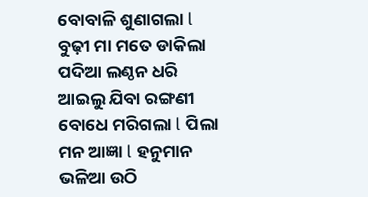ବୋବାଳି ଶୁଣାଗଲା l ବୁଢ଼ୀ ମା ମତେ ଡାକିଲା ପଦିଆ ଲଣ୍ଠନ ଧରି ଆଇଲୁ ଯିବା ରଙ୍ଗଣୀ ବୋଧେ ମରିଗଲା l ପିଲା ମନ ଆଜ୍ଞା l ହନୁମାନ ଭଳିଆ ଉଠି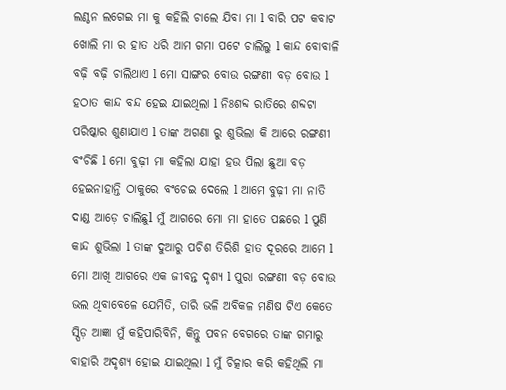ଲଣ୍ଠନ ଲଗେଇ ମା କୁ କହିଲି ଚାଲେ ଯିବା ମା l ବାରି ପଟ କବାଟ ଖୋଲି ମା ର ହାତ ଧରି ଆମ ଗମା ପଟେ ଚାଲିଲୁ l କାନ୍ଦ ବୋବାଳି ବଢ଼ି ବଢ଼ି ଚାଲିଥାଏ l ମୋ ସାଙ୍ଗର ବୋଉ ରଙ୍ଗଣୀ ବଡ଼ ବୋଉ l ହଠାତ କାନ୍ଦ ବନ୍ଦ ହେଇ ଯାଇଥିଲା l ନିଃଶବ୍ଦ ରାତିରେ ଶବ୍ଦଟା ପରିଷ୍କାର ଶୁଣାଯାଏ l ତାଙ୍କ ଅଗଣା ରୁ ଶୁଭିଲା କି ଆରେ ରଙ୍ଗଣୀ ବଂଚିଛି l ମୋ ବୁଢ଼ୀ ମା କହିଲା ଯାହା ହଉ ପିଲା ଛୁଆ ବଡ଼ ହେଇନାହାନ୍ତି ଠାକୁରେ ବଂଚେଇ ଦେଲେ l ଆମେ ବୁଢ଼ୀ ମା ନାତି ଦାଣ୍ଡ ଆଡ଼େ ଚାଲିଛୁl ମୁଁ ଆଗରେ ମୋ ମା ହାତେ ପଛରେ l ପୁଣି କାନ୍ଦ ଶୁଭିଲା l ତାଙ୍କ ଦୁଆରୁ ପଚିଶ ତିରିଶି ହାତ ଦୂରରେ ଆମେ l ମୋ ଆଖି ଆଗରେ ଏକ ଜୀବନ୍ତ ଦୃଶ୍ୟ l ପୁରା ରଙ୍ଗଣୀ ବଡ଼ ବୋଉ ଭଲ ଥିବାବେଳେ ଯେମିତି, ତାରି ଭଳି ଅବିକଳ ମଣିଷ ଟିଏ କେତେ ସ୍ପିଡ଼ ଆଜ୍ଞା ମୁଁ କହିପାରିବିନି, କିନ୍ତୁ ପବନ ବେଗରେ ତାଙ୍କ ଗମାରୁ ବାହାରି ଅଦୃଶ୍ୟ ହୋଇ ଯାଇଥିଲା l ମୁଁ ଚିତ୍କାର କରି କହିଥିଲି ମା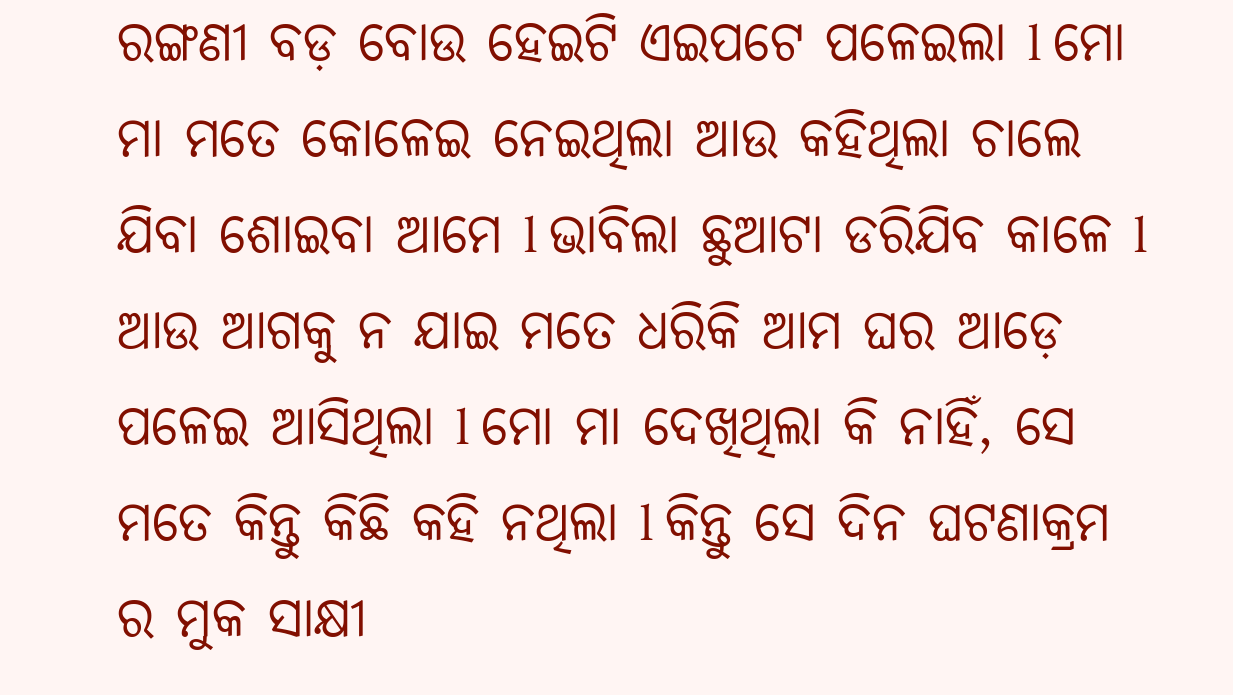ରଙ୍ଗଣୀ ବଡ଼ ବୋଉ ହେଇଟି ଏଇପଟେ ପଳେଇଲା l ମୋ ମା ମତେ କୋଳେଇ ନେଇଥିଲା ଆଉ କହିଥିଲା ଚାଲେ ଯିବା ଶୋଇବା ଆମେ l ଭାବିଲା ଛୁଆଟା ଡରିଯିବ କାଳେ l ଆଉ ଆଗକୁ ନ ଯାଇ ମତେ ଧରିକି ଆମ ଘର ଆଡ଼େ ପଳେଇ ଆସିଥିଲା l ମୋ ମା ଦେଖିଥିଲା କି ନାହିଁ, ସେ ମତେ କିନ୍ତୁ କିଛି କହି ନଥିଲା l କିନ୍ତୁ ସେ ଦିନ ଘଟଣାକ୍ରମ ର ମୁକ ସାକ୍ଷୀ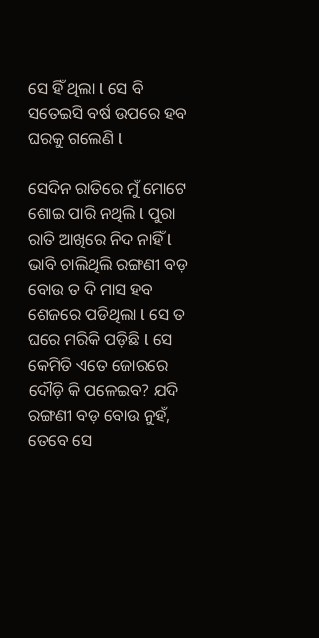ସେ ହିଁ ଥିଲା l ସେ ବି ସତେଇସି ବର୍ଷ ଉପରେ ହବ ଘରକୁ ଗଲେଣି l

ସେଦିନ ରାତିରେ ମୁଁ ମୋଟେ ଶୋଇ ପାରି ନଥିଲି l ପୁରା ରାତି ଆଖିରେ ନିଦ ନାହିଁ l ଭାବି ଚାଲିଥିଲି ରଙ୍ଗଣୀ ବଡ଼ ବୋଉ ତ ଦି ମାସ ହବ ଶେଜରେ ପଡିଥିଲା l ସେ ତ ଘରେ ମରିକି ପଡ଼ିଛି l ସେ କେମିତି ଏତେ ଜୋରରେ ଦୌଡ଼ି କି ପଳେଇବ? ଯଦି ରଙ୍ଗଣୀ ବଡ଼ ବୋଉ ନୁହଁ, ତେବେ ସେ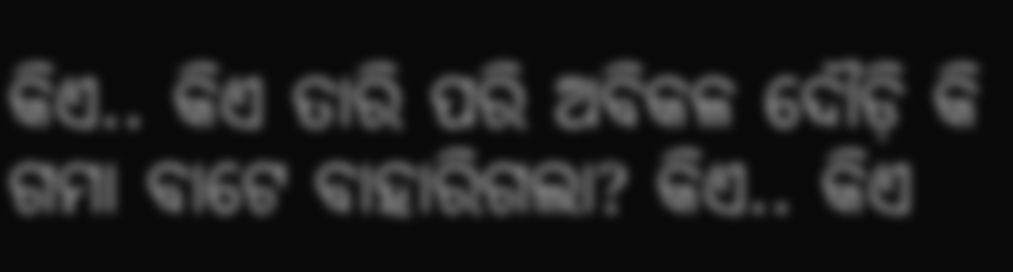କିଏ.. କିଏ ତାରି ପରି ଅବିକଳ ଦୌଡ଼ି କି ଗମା ବାଟେ ବାହାରିଗଲା? କିଏ.. କିଏ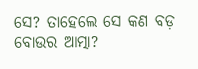ସେ? ତାହେଲେ ସେ କଣ ବଡ଼ ବୋଉର ଆତ୍ମା?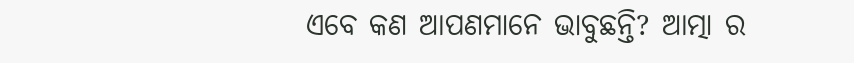ଏବେ କଣ ଆପଣମାନେ ଭାବୁଛନ୍ତି? ଆତ୍ମା ର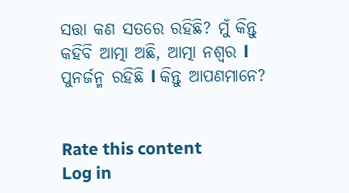ସତ୍ତା କଣ ସତରେ ରହିଛି? ମୁଁ କିନ୍ତୁ କହିବି ଆତ୍ମା ଅଛି, ଆତ୍ମା ନଶ୍ୱର l ପୁନର୍ଜନ୍ମ ରହିଛି l କିନ୍ତୁ ଆପଣମାନେ?


Rate this content
Log in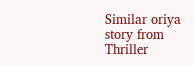Similar oriya story from Thriller